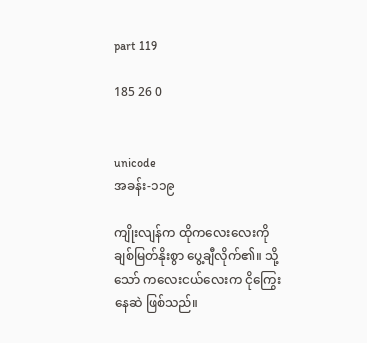part 119

185 26 0


unicode
အခန်း-၁၁၉

ကျိုးလျန်က ထိုကလေးလေးကို ချစ်မြတ်နိုးစွာ ပွေ့ချီလိုက်၏။ သို့သော် ကလေးငယ်လေးက ငိုကြွေးနေဆဲ ဖြစ်သည်။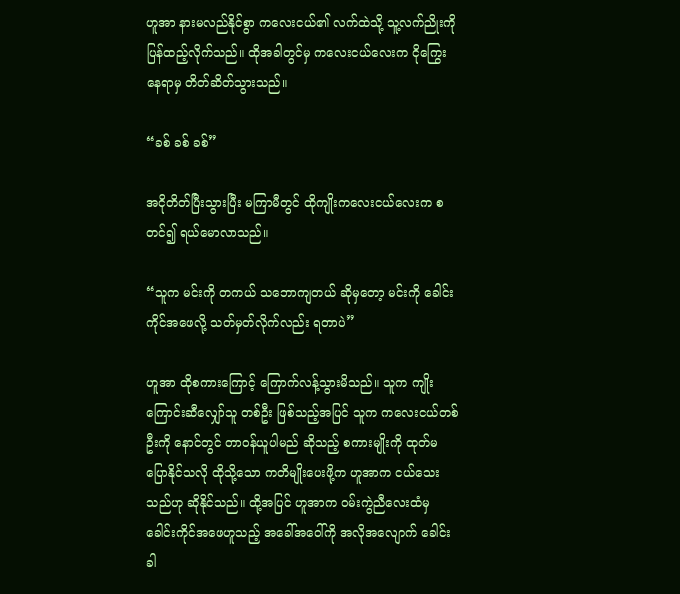ဟူအာ နားမလည်နိုင်စွာ ကလေးငယ်၏ လက်ထဲသို့ သူ့လက်ညိုးကို ပြန်ထည့်လိုက်သည်။ ထိုအခါတွင်မှ ကလေးငယ်လေးက ငိုကြွေးနေရာမှ တိတ်ဆိတ်သွားသည်။

“ခစ် ခစ် ခစ်”

အငိုတိတ်ပြီးသွားပြီး မကြာမီတွင် ထိုကျိုးကလေးငယ်လေးက စတင်၍ ရယ်မောလာသည်။

“သူက မင်းကို တကယ် သဘောကျတယ် ဆိုမှတော့ မင်းကို ခေါင်းကိုင်အဖေလို့ သတ်မှတ်လိုက်လည်း ရတာပဲ”

ဟူအာ ထိုစကားကြောင့် ကြောက်လန့်သွားမိသည်။ သူက ကျိုးကြောင်းဆီလျှော်သူ တစ်ဦး ဖြစ်သည့်အပြင် သူက ကလေးငယ်တစ်ဦးကို နောင်တွင် တာဝန်ယူပါမည် ဆိုသည့် စကားမျိုးကို ထုတ်မပြောနိုင်သလို ထိုသို့သော ကတိမျိုးပေးဖို့က ဟူအာက ငယ်သေးသည်ဟု ဆိုနိုင်သည်။ ထို့အပြင် ဟူအာက ဝမ်းကွဲညီလေးထံမှ ခေါင်းကိုင်အဖေဟူသည့် အခေါ်အဝေါ်ကို အလိုအလျောက် ခေါင်းခါ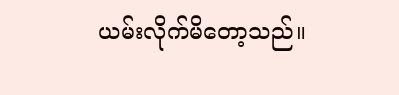ယမ်းလိုက်မိတော့သည်။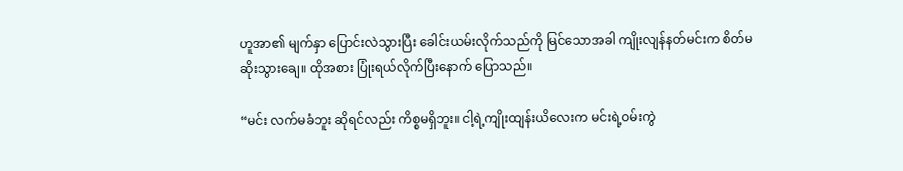ဟူအာ၏ မျက်နှာ ပြောင်းလဲသွားပြီး ခေါင်းယမ်းလိုက်သည်ကို မြင်သောအခါ ကျိုးလျန်နတ်မင်းက စိတ်မဆိုးသွားချေ။ ထိုအစား ပြုံးရယ်လိုက်ပြီးနောက် ပြောသည်။

“မင်း လက်မခံဘူး ဆိုရင်လည်း ကိစ္စမရှိဘူး။ ငါ့ရဲ့ကျိုးထျန်းယိလေးက မင်းရဲ့ဝမ်းကွဲ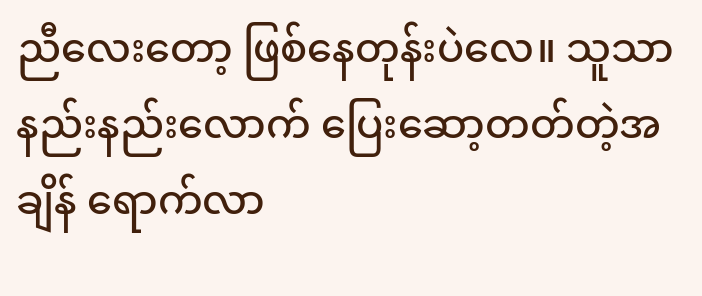ညီလေးတော့ ဖြစ်နေတုန်းပဲလေ။ သူသာ နည်းနည်းလောက် ပြေးဆော့တတ်တဲ့အချိန် ရောက်လာ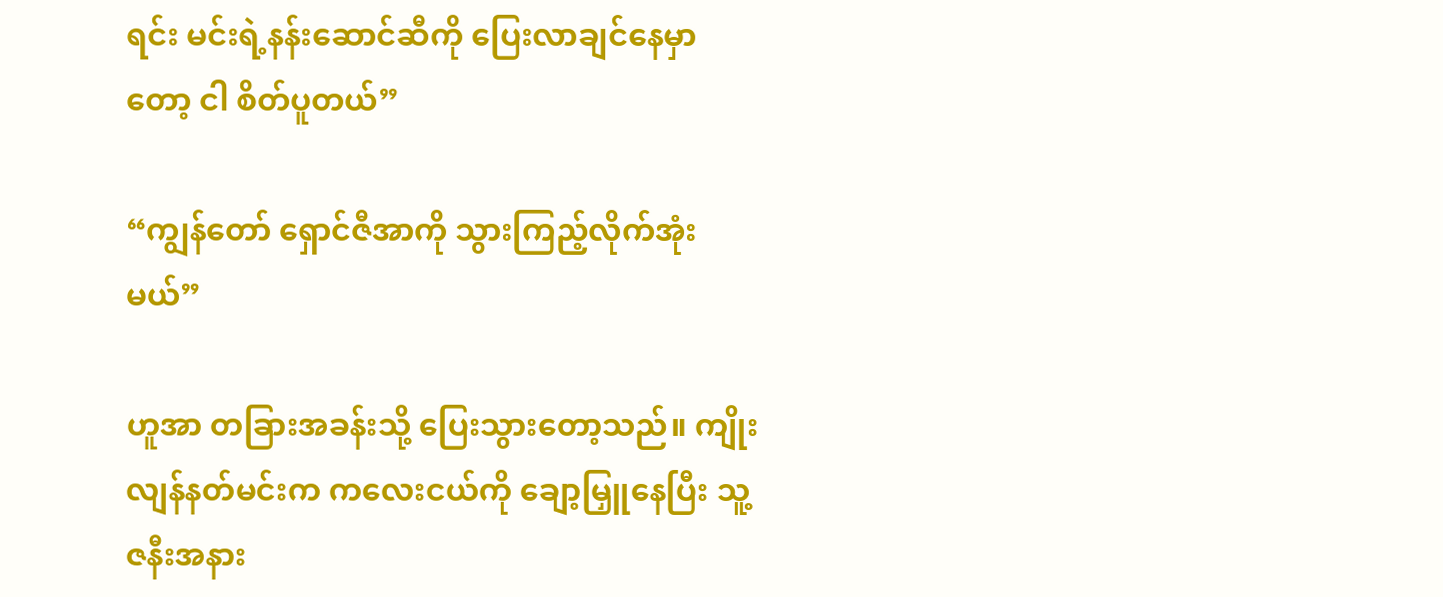ရင်း မင်းရဲ့နန်းဆောင်ဆီကို ပြေးလာချင်နေမှာတော့ ငါ စိတ်ပူတယ်”

“ကျွန်တော် ရှောင်ဇီအာကို သွားကြည့်လိုက်အုံးမယ်”

ဟူအာ တခြားအခန်းသို့ ပြေးသွားတော့သည်။ ကျိုးလျန်နတ်မင်းက ကလေးငယ်ကို ချော့မြှူနေပြီး သူ့ဇနီးအနား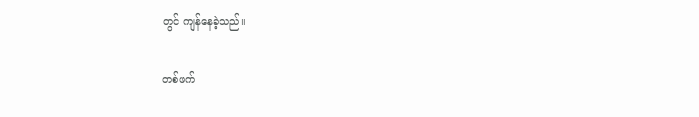တွင် ကျန်နေခဲ့သည်။

တစ်ဖက်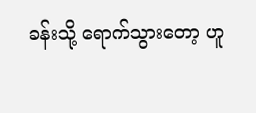ခန်းသို့ ရောက်သွားတော့ ဟူ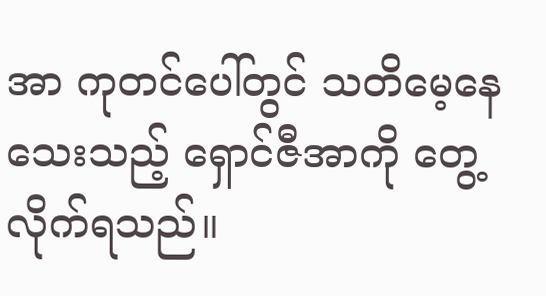အာ ကုတင်ပေါ်တွင် သတိမေ့နေသေးသည့် ရှောင်ဇီအာကို တွေ့လိုက်ရသည်။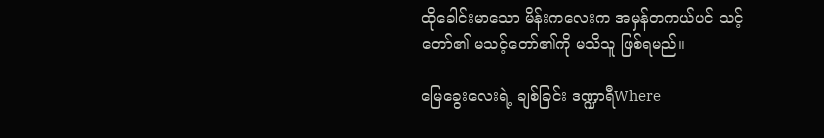ထိုခေါင်းမာသော မိန်းကလေးက အမှန်တကယ်ပင် သင့်တော်၏ မသင့်တော်၏ကို မသိသူ ဖြစ်ရမည်။

မြေခွေးလေးရဲ့ ချစ်ခြင်း ဒဏ္ဍာရီWhere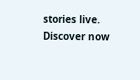stories live. Discover now